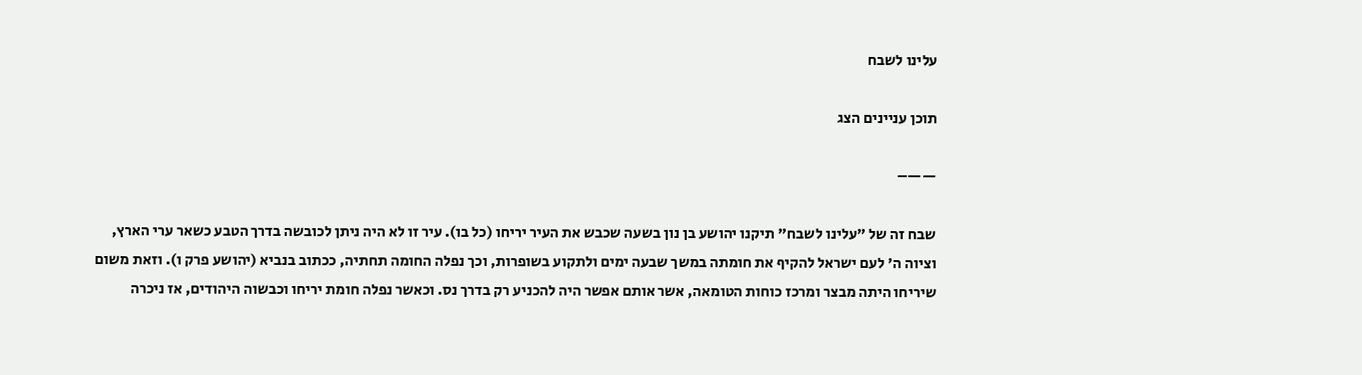עלינו לשבח

תוכן עניינים הצג

——–

שבח זה של "עלינו לשבח" תיקנו יהושע בן נון בשעה שכבש את העיר יריחו (כל בו). עיר זו לא היה ניתן לכובשה בדרך הטבע כשאר ערי הארץ, וציוה ה' לעם ישראל להקיף את חומתה במשך שבעה ימים ולתקוע בשופרות, וכך נפלה החומה תחתיה, ככתוב בנביא (יהושע פרק ו). וזאת משום שיריחו היתה מבצר ומרכז כוחות הטומאה, אשר אותם אפשר היה להכניע רק בדרך נס. וכאשר נפלה חומת יריחו וכבשוה היהודים, אז ניכרה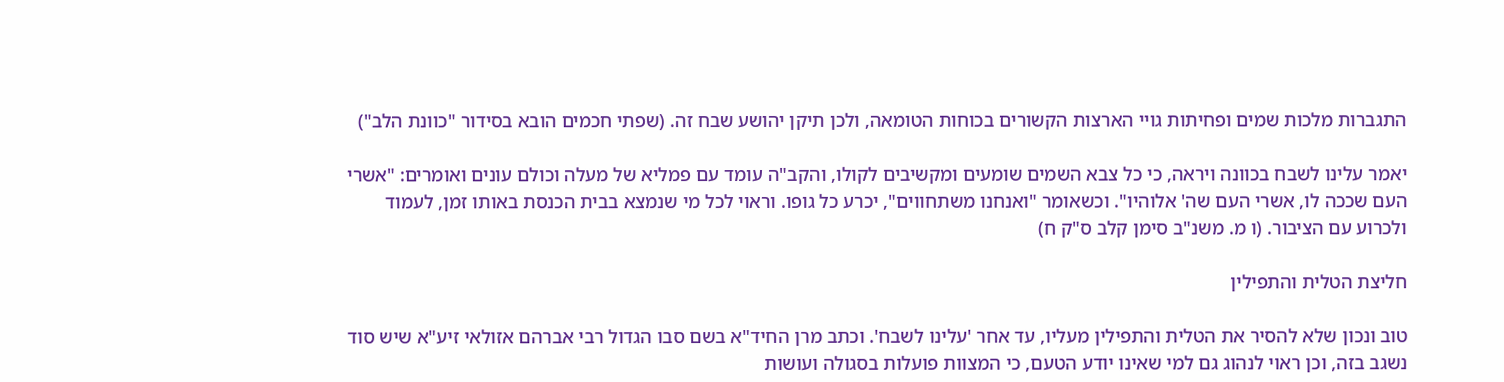התגברות מלכות שמים ופחיתות גויי הארצות הקשורים בכוחות הטומאה, ולכן תיקן יהושע שבח זה. (שפתי חכמים הובא בסידור "כוונת הלב")

יאמר עלינו לשבח בכוונה ויראה, כי כל צבא השמים שומעים ומקשיבים לקולו, והקב"ה עומד עם פמליא של מעלה וכולם עונים ואומרים: "אשרי העם שככה לו, אשרי העם שה' אלוהיו". וכשאומר "ואנחנו משתחווים", יכרע כל גופו. וראוי לכל מי שנמצא בבית הכנסת באותו זמן, לעמוד ולכרוע עם הציבור. (ו מ. משנ"ב סימן קלב ס"ק ח)

חליצת הטלית והתפילין

טוב ונכון שלא להסיר את הטלית והתפילין מעליו, עד אחר 'עלינו לשבח'. וכתב מרן החיד"א בשם סבו הגדול רבי אברהם אזולאי זיע"א שיש סוד נשגב בזה, וכן ראוי לנהוג גם למי שאינו יודע הטעם, כי המצוות פועלות בסגולה ועושות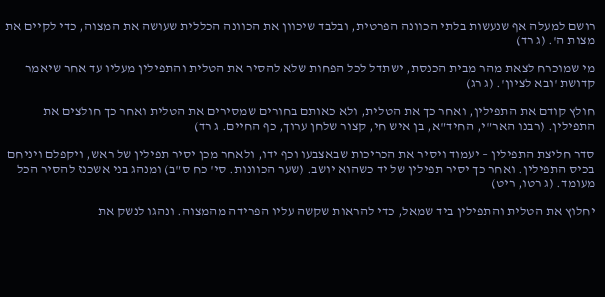רושם למעלה אף שנעשות בלתי הכוונה הפרטית, ובלבד שיכוון את הכוונה הכללית שעושה את המצוה, כדי לקיים את מצות ה'. (ג רד)

מי שמוכרח לצאת מהר מבית הכנסת, ישתדל לכל הפחות שלא להסיר את הטלית והתפילין מעליו עד אחר שיאמר קדושת 'ובא לציון'. (ג רג)

חולץ קודם את התפילין, ואחר כך את הטלית, ולא כאותם בחורים שמסירים את הטלית ואחר כך חולצים את התפילין. (רבנו האר"י, החיד"א, בן איש חי, קצור שלחן ערוך, כף החיים. ג רד)

סדר חליצת התפילין – יעמוד ויסיר את הכריכות שבאצבעו וכף ידו, ולאחר מכן יסיר תפילין של ראש, ויקפלם ויניחם בכיס התפילין. ואחר כך יסיר תפילין של יד כשהוא יושב. (שער הכוונות. סי' כח ס"ב) ומנהג בני אשכנז להסיר הכל מעומד. (ג רטו, ריט)

יחלוץ את הטלית והתפילין ביד שמאל, כדי להראות שקשה עליו הפרידה מהמצוה. ונהגו לנשק את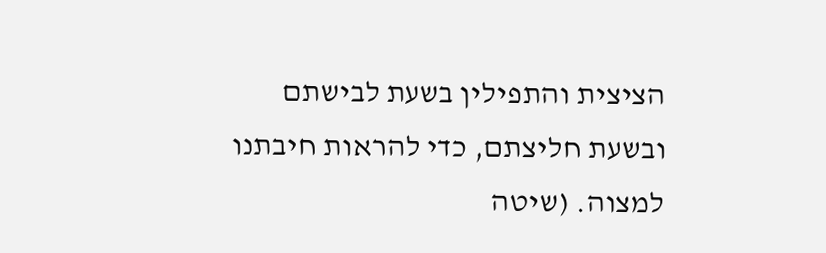הציצית והתפילין בשעת לבישתם ובשעת חליצתם, כדי להראות חיבתנו למצוה. (שיטה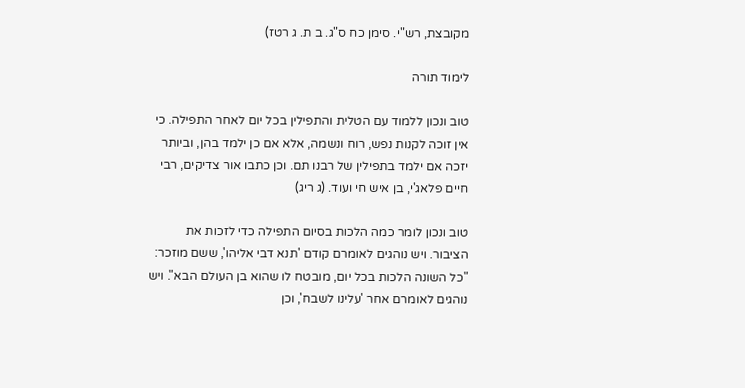מקובצת, רש"י. סימן כח ס"ג. ב ת. ג רטז)

לימוד תורה

טוב ונכון ללמוד עם הטלית והתפילין בכל יום לאחר התפילה. כי אין זוכה לקנות נפש, רוח ונשמה, אלא אם כן ילמד בהן, וביותר יזכה אם ילמד בתפילין של רבנו תם. וכן כתבו אור צדיקים, רבי חיים פלאג'י, בן איש חי ועוד. (ג ריג)

טוב ונכון לומר כמה הלכות בסיום התפילה כדי לזכות את הציבור. ויש נוהגים לאומרם קודם 'תנא דבי אליהו', ששם מוזכר: "כל השונה הלכות בכל יום, מובטח לו שהוא בן העולם הבא". ויש נוהגים לאומרם אחר 'עלינו לשבח', וכן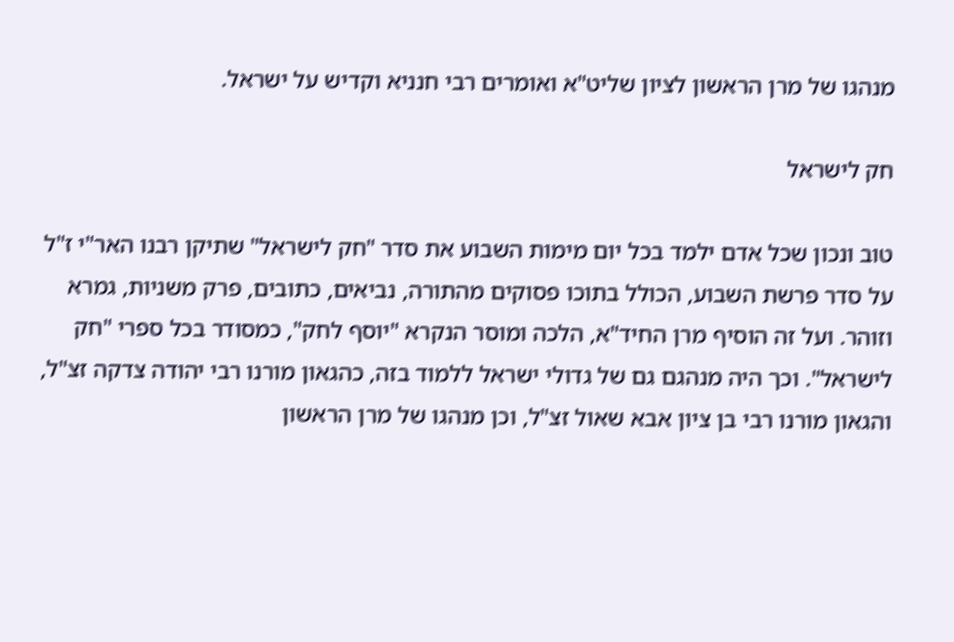מנהגו של מרן הראשון לציון שליט"א ואומרים רבי חנניא וקדיש על ישראל.

חק לישראל

טוב ונכון שכל אדם ילמד בכל יום מימות השבוע את סדר "חק לישראל" שתיקן רבנו האר"י ז"ל על סדר פרשת השבוע, הכולל בתוכו פסוקים מהתורה, נביאים, כתובים, פרק משניות, גמרא וזוהר. ועל זה הוסיף מרן החיד"א, הלכה ומוסר הנקרא "יוסף לחק", כמסודר בכל ספרי "חק לישראל". וכך היה מנהגם גם של גדולי ישראל ללמוד בזה, כהגאון מורנו רבי יהודה צדקה זצ"ל, והגאון מורנו רבי בן ציון אבא שאול זצ"ל, וכן מנהגו של מרן הראשון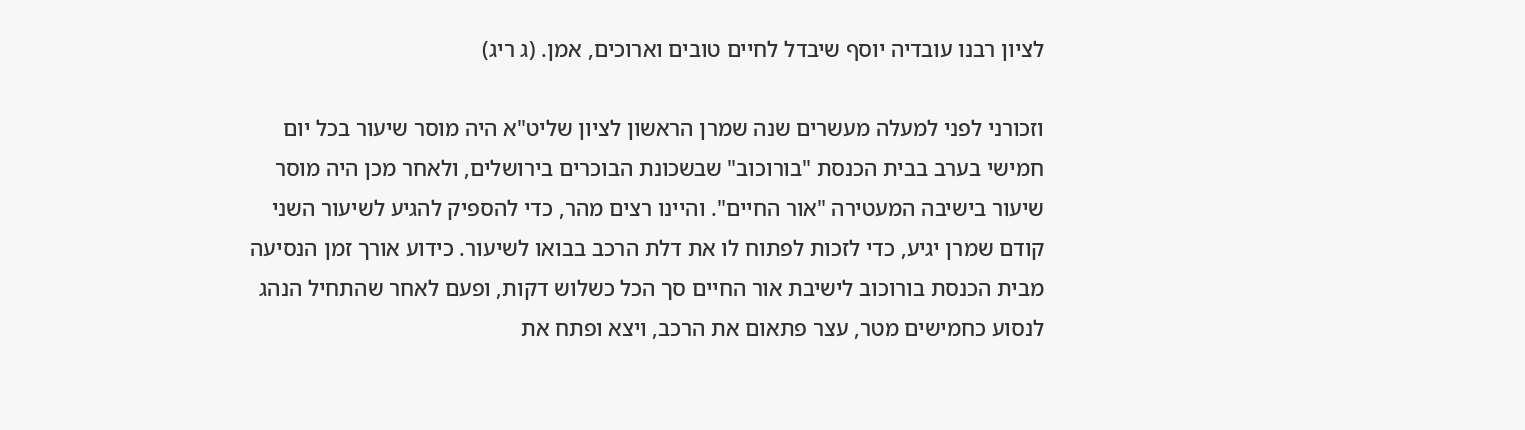לציון רבנו עובדיה יוסף שיבדל לחיים טובים וארוכים, אמן. (ג ריג)

וזכורני לפני למעלה מעשרים שנה שמרן הראשון לציון שליט"א היה מוסר שיעור בכל יום חמישי בערב בבית הכנסת "בורוכוב" שבשכונת הבוכרים בירושלים, ולאחר מכן היה מוסר שיעור בישיבה המעטירה "אור החיים". והיינו רצים מהר, כדי להספיק להגיע לשיעור השני קודם שמרן יגיע, כדי לזכות לפתוח לו את דלת הרכב בבואו לשיעור. כידוע אורך זמן הנסיעה מבית הכנסת בורוכוב לישיבת אור החיים סך הכל כשלוש דקות, ופעם לאחר שהתחיל הנהג לנסוע כחמישים מטר, עצר פתאום את הרכב, ויצא ופתח את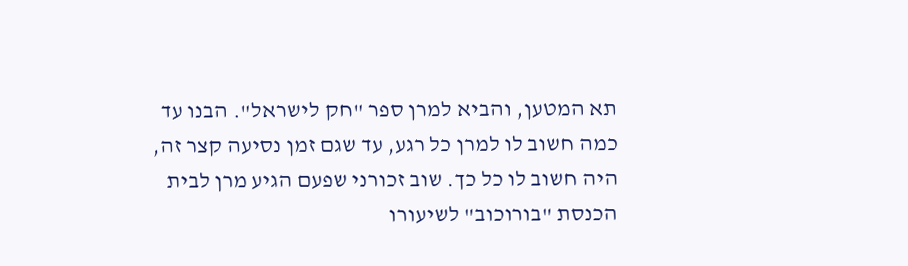תא המטען, והביא למרן ספר "חק לישראל". הבנו עד כמה חשוב לו למרן כל רגע, עד שגם זמן נסיעה קצר זה, היה חשוב לו כל כך. שוב זכורני שפעם הגיע מרן לבית הכנסת "בורוכוב" לשיעורו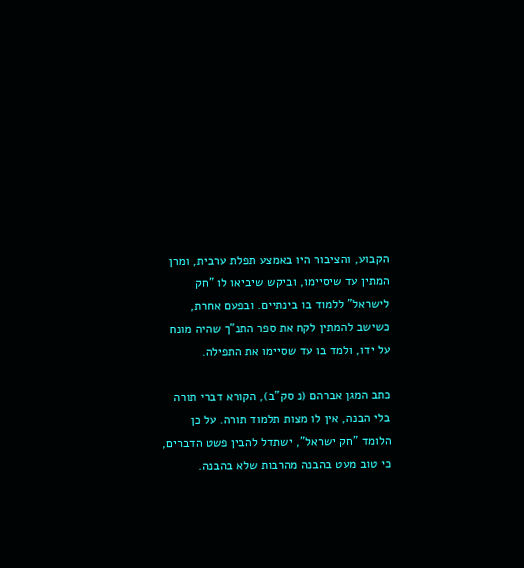הקבוע, והציבור היו באמצע תפלת ערבית, ומרן המתין עד שיסיימו, וביקש שיביאו לו "חק לישראל" ללמוד בו בינתיים. ובפעם אחרת, כשישב להמתין לקח את ספר התנ"ך שהיה מונח על ידו, ולמד בו עד שסיימו את התפילה.

כתב המגן אברהם (נ סק"ב), הקורא דברי תורה בלי הבנה, אין לו מצות תלמוד תורה. על כן הלומד "חק ישראל", ישתדל להבין פשט הדברים, כי טוב מעט בהבנה מהרבות שלא בהבנה.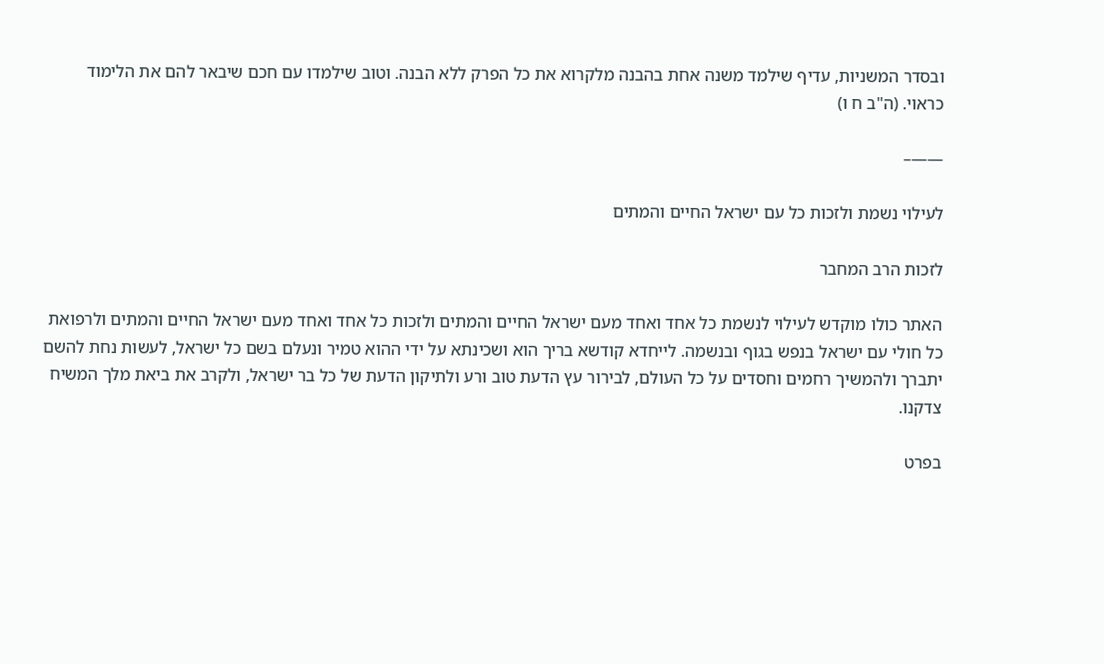ובסדר המשניות, עדיף שילמד משנה אחת בהבנה מלקרוא את כל הפרק ללא הבנה. וטוב שילמדו עם חכם שיבאר להם את הלימוד כראוי. (ה"ב ח ו)

——–

לעילוי נשמת ולזכות כל עם ישראל החיים והמתים

לזכות הרב המחבר

האתר כולו מוקדש לעילוי לנשמת כל אחד ואחד מעם ישראל החיים והמתים ולזכות כל אחד ואחד מעם ישראל החיים והמתים ולרפואת כל חולי עם ישראל בנפש בגוף ובנשמה. לייחדא קודשא בריך הוא ושכינתא על ידי ההוא טמיר ונעלם בשם כל ישראל, לעשות נחת להשם יתברך ולהמשיך רחמים וחסדים על כל העולם, לבירור עץ הדעת טוב ורע ולתיקון הדעת של כל בר ישראל, ולקרב את ביאת מלך המשיח צדקנו.

בפרט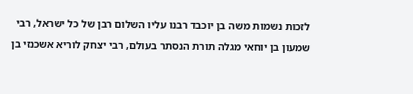לזכות נשמות משה בן יוכבד רבנו עליו השלום רבן של כל ישראל, רבי שמעון בן יוחאי מגלה תורת הנסתר בעולם, רבי יצחק לוריא אשכנזי בן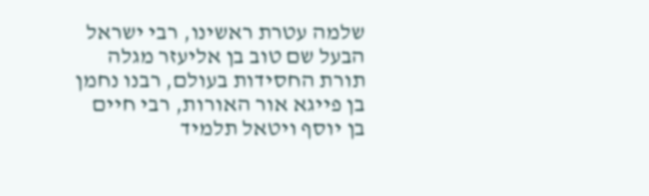שלמה עטרת ראשינו, רבי ישראל הבעל שם טוב בן אליעזר מגלה תורת החסידות בעולם, רבנו נחמן בן פייגא אור האורות, רבי חיים בן יוסף ויטאל תלמיד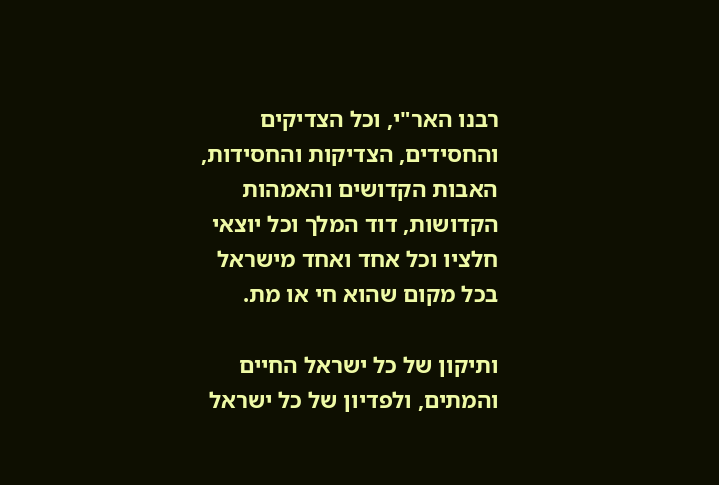רבנו האר"י, וכל הצדיקים והחסידים, הצדיקות והחסידות, האבות הקדושים והאמהות הקדושות, דוד המלך וכל יוצאי חלציו וכל אחד ואחד מישראל בכל מקום שהוא חי או מת.

ותיקון של כל ישראל החיים והמתים, ולפדיון של כל ישראל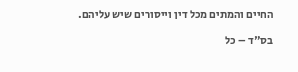החיים והמתים מכל דין וייסורים שיש עליהם.

בס"ד – כל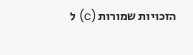הזכויות שמורות (c) ל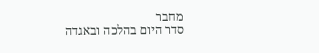מחבר
סדר היום בהלכה ובאגדה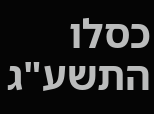כסלו התשע"ג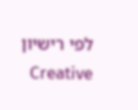לפי רישיון  Creative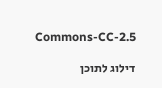Commons-CC-2.5

דילוג לתוכן